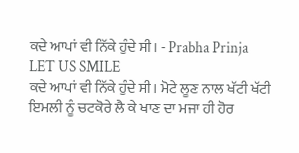ਕਦੇ ਆਪਾਂ ਵੀ ਨਿੱਕੇ ਹੁੰਦੇ ਸੀ। - Prabha Prinja
LET US SMILE
ਕਦੇ ਆਪਾਂ ਵੀ ਨਿੱਕੇ ਹੁੰਦੇ ਸੀ। ਮੋਟੇ ਲੂਣ ਨਾਲ ਖੱਟੀ ਖੱਟੀ ਇਮਲੀ ਨੂੰ ਚਟਕੋਰੇ ਲੈ ਕੇ ਖਾਣ ਦਾ ਮਜਾ ਹੀ ਹੋਰ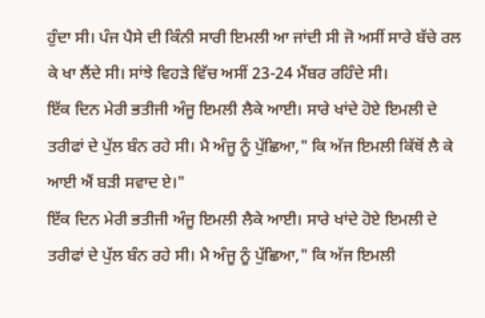ਹੁੰਦਾ ਸੀ। ਪੰਜ ਪੈਸੇ ਦੀ ਕਿੰਨੀ ਸਾਰੀ ਇਮਲੀ ਆ ਜਾਂਦੀ ਸੀ ਜੋ ਅਸੀਂ ਸਾਰੇ ਬੱਚੇ ਰਲ ਕੇ ਖਾ ਲੈਂਦੇ ਸੀ। ਸਾਂਝੇ ਵਿਹੜੇ ਵਿੱਚ ਅਸੀਂ 23-24 ਮੈਂਬਰ ਰਹਿੰਦੇ ਸੀ।
ਇੱਕ ਦਿਨ ਮੇਰੀ ਭਤੀਜੀ ਅੰਜੂ ਇਮਲੀ ਲੈਕੇ ਆਈ। ਸਾਰੇ ਖਾਂਦੇ ਹੋਏ ਇਮਲੀ ਦੇ ਤਰੀਫਾਂ ਦੇ ਪੁੱਲ ਬੰਨ ਰਹੇ ਸੀ। ਮੈ ਅੰਜੂ ਨੂੰ ਪੁੱਛਿਆ," ਕਿ ਅੱਜ ਇਮਲੀ ਕਿੱਥੋਂ ਲੈ ਕੇ ਆਈ ਐਂ ਬੜੀ ਸਵਾਦ ਏ।"
ਇੱਕ ਦਿਨ ਮੇਰੀ ਭਤੀਜੀ ਅੰਜੂ ਇਮਲੀ ਲੈਕੇ ਆਈ। ਸਾਰੇ ਖਾਂਦੇ ਹੋਏ ਇਮਲੀ ਦੇ ਤਰੀਫਾਂ ਦੇ ਪੁੱਲ ਬੰਨ ਰਹੇ ਸੀ। ਮੈ ਅੰਜੂ ਨੂੰ ਪੁੱਛਿਆ," ਕਿ ਅੱਜ ਇਮਲੀ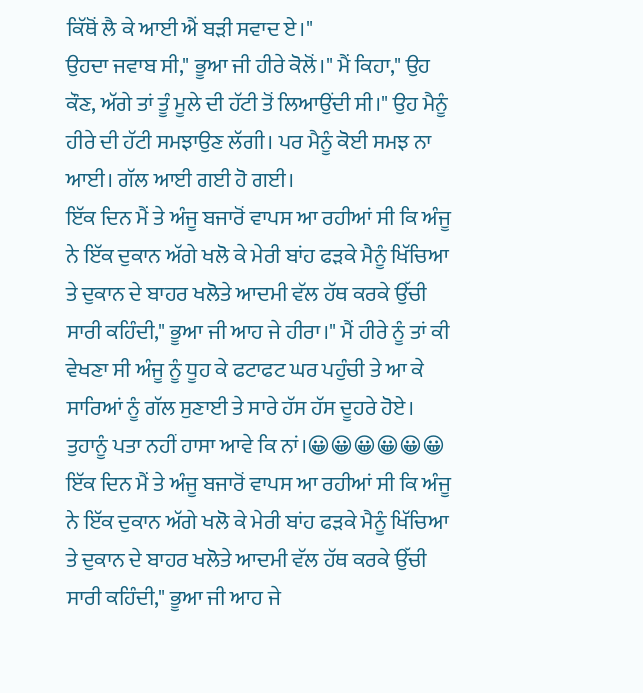ਕਿੱਥੋਂ ਲੈ ਕੇ ਆਈ ਐਂ ਬੜੀ ਸਵਾਦ ਏ।"
ਉਹਦਾ ਜਵਾਬ ਸੀ," ਭੂਆ ਜੀ ਹੀਰੇ ਕੋਲੋਂ।" ਮੈਂ ਕਿਹਾ," ਉਹ ਕੌਣ, ਅੱਗੇ ਤਾਂ ਤੂੰ ਮੂਲੇ ਦੀ ਹੱਟੀ ਤੋਂ ਲਿਆਉਂਦੀ ਸੀ।" ਉਹ ਮੈਨੂੰ ਹੀਰੇ ਦੀ ਹੱਟੀ ਸਮਝਾਉਣ ਲੱਗੀ। ਪਰ ਮੈਨੂੰ ਕੋਈ ਸਮਝ ਨਾ ਆਈ। ਗੱਲ ਆਈ ਗਈ ਹੋ ਗਈ।
ਇੱਕ ਦਿਨ ਮੈਂ ਤੇ ਅੰਜੂ ਬਜਾਰੋਂ ਵਾਪਸ ਆ ਰਹੀਆਂ ਸੀ ਕਿ ਅੰਜੂ ਨੇ ਇੱਕ ਦੁਕਾਨ ਅੱਗੇ ਖਲੋ ਕੇ ਮੇਰੀ ਬਾਂਹ ਫੜਕੇ ਮੈਨੂੰ ਖਿੱਚਿਆ ਤੇ ਦੁਕਾਨ ਦੇ ਬਾਹਰ ਖਲੋਤੇ ਆਦਮੀ ਵੱਲ ਹੱਥ ਕਰਕੇ ਉੱਚੀ ਸਾਰੀ ਕਹਿੰਦੀ," ਭੂਆ ਜੀ ਆਹ ਜੇ ਹੀਰਾ।" ਮੈਂ ਹੀਰੇ ਨੂੰ ਤਾਂ ਕੀ ਵੇਖਣਾ ਸੀ ਅੰਜੂ ਨੂੰ ਧੂਹ ਕੇ ਫਟਾਫਟ ਘਰ ਪਹੁੰਚੀ ਤੇ ਆ ਕੇ ਸਾਰਿਆਂ ਨੂੰ ਗੱਲ ਸੁਣਾਈ ਤੇ ਸਾਰੇ ਹੱਸ ਹੱਸ ਦੂਹਰੇ ਹੋਏ।
ਤੁਹਾਨੂੰ ਪਤਾ ਨਹੀਂ ਹਾਸਾ ਆਵੇ ਕਿ ਨਾਂ।😀😀😀😀😀😀
ਇੱਕ ਦਿਨ ਮੈਂ ਤੇ ਅੰਜੂ ਬਜਾਰੋਂ ਵਾਪਸ ਆ ਰਹੀਆਂ ਸੀ ਕਿ ਅੰਜੂ ਨੇ ਇੱਕ ਦੁਕਾਨ ਅੱਗੇ ਖਲੋ ਕੇ ਮੇਰੀ ਬਾਂਹ ਫੜਕੇ ਮੈਨੂੰ ਖਿੱਚਿਆ ਤੇ ਦੁਕਾਨ ਦੇ ਬਾਹਰ ਖਲੋਤੇ ਆਦਮੀ ਵੱਲ ਹੱਥ ਕਰਕੇ ਉੱਚੀ ਸਾਰੀ ਕਹਿੰਦੀ," ਭੂਆ ਜੀ ਆਹ ਜੇ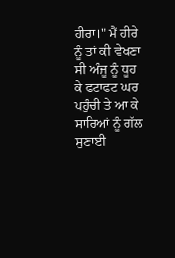ਹੀਰਾ।" ਮੈਂ ਹੀਰੇ ਨੂੰ ਤਾਂ ਕੀ ਵੇਖਣਾ ਸੀ ਅੰਜੂ ਨੂੰ ਧੂਹ ਕੇ ਫਟਾਫਟ ਘਰ ਪਹੁੰਚੀ ਤੇ ਆ ਕੇ ਸਾਰਿਆਂ ਨੂੰ ਗੱਲ ਸੁਣਾਈ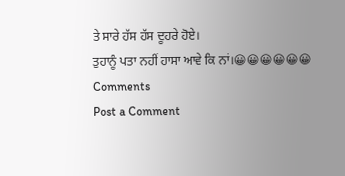ਤੇ ਸਾਰੇ ਹੱਸ ਹੱਸ ਦੂਹਰੇ ਹੋਏ।
ਤੁਹਾਨੂੰ ਪਤਾ ਨਹੀਂ ਹਾਸਾ ਆਵੇ ਕਿ ਨਾਂ।😀😀😀😀😀😀
Comments
Post a Comment